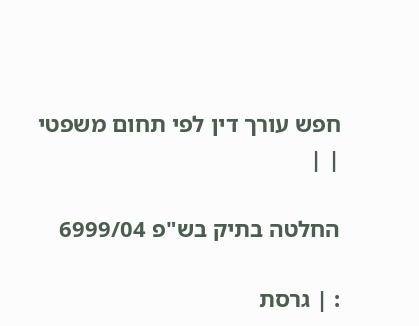חפש עורך דין לפי תחום משפטי
| |

החלטה בתיק בש"פ 6999/04

: | גרסת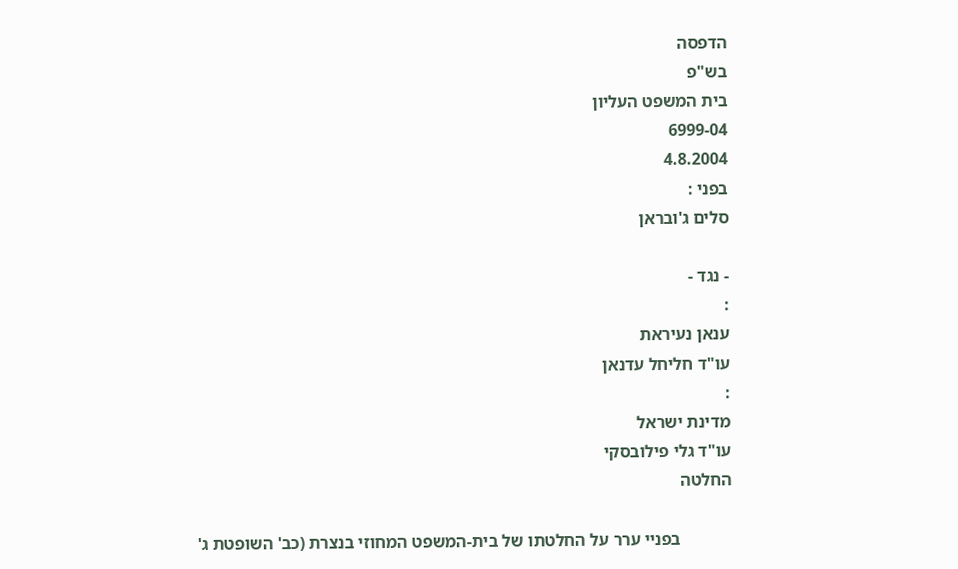הדפסה
בש"פ
בית המשפט העליון
6999-04
4.8.2004
בפני :
סלים ג'ובראן

- נגד -
:
ענאן נעיראת
עו"ד חליחל עדנאן
:
מדינת ישראל
עו"ד גלי פילובסקי
החלטה

            בפניי ערר על החלטתו של בית-המשפט המחוזי בנצרת (כב' השופטת ג'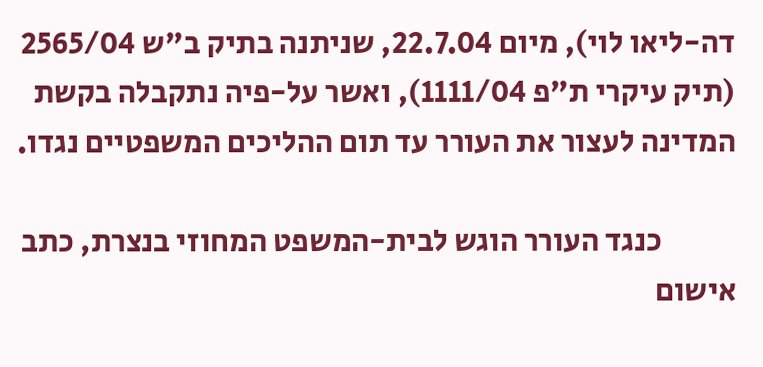דה-ליאו לוי), מיום 22.7.04, שניתנה בתיק ב"ש 2565/04 (תיק עיקרי ת"פ 1111/04), ואשר על-פיה נתקבלה בקשת המדינה לעצור את העורר עד תום ההליכים המשפטיים נגדו.

            כנגד העורר הוגש לבית-המשפט המחוזי בנצרת, כתב אישום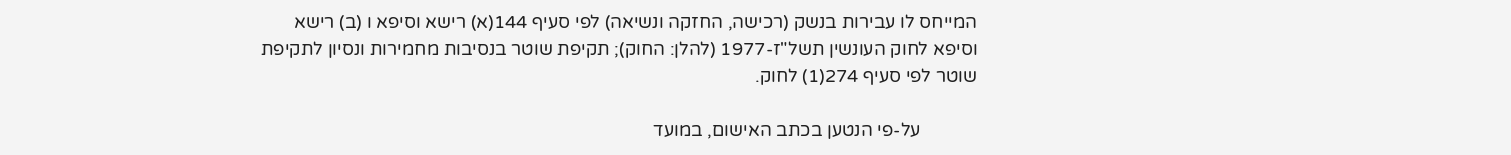המייחס לו עבירות בנשק (רכישה, החזקה ונשיאה) לפי סעיף 144(א) רישא וסיפא ו (ב) רישא וסיפא לחוק העונשין תשל"ז-1977 (להלן: החוק); תקיפת שוטר בנסיבות מחמירות ונסיון לתקיפת שוטר לפי סעיף 274(1) לחוק.

            על-פי הנטען בכתב האישום, במועד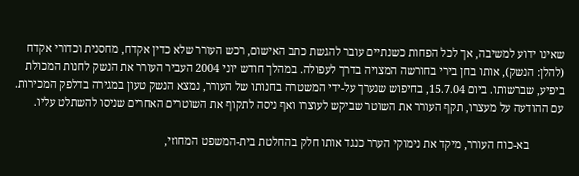שאינו ידוע למשיבה, אך לכל הפחות כשנתיים עובר להגשת כתב האישום, רכש העורר שלא כדין אקדח, מחסנית וכדורי אקדח (להלן: הנשק), אותו בחן בירי בחורשה המצויה בדרך לעפולה. במהלך חודש יוני 2004 העביר העורר את הנשק לחנות המכולת ביפיע, שברשותו. ביום 15.7.04, בחיפוש שנערך על-ידי המשטרה בחנותו של העורר, נמצא הנשק טעון במגירה בדלפק המכירות. עם ההודעה על מעצרו, תקף העורר את השוטר שביקש לעוצרו ואף ניסה לתקוף את השוטרים האחרים שניסו להשתלט עליו.

            בא-כוח העורר, מיקד את נימוקי הערר כנגד אותו חלק בהחלטת בית-המשפט המחוזי,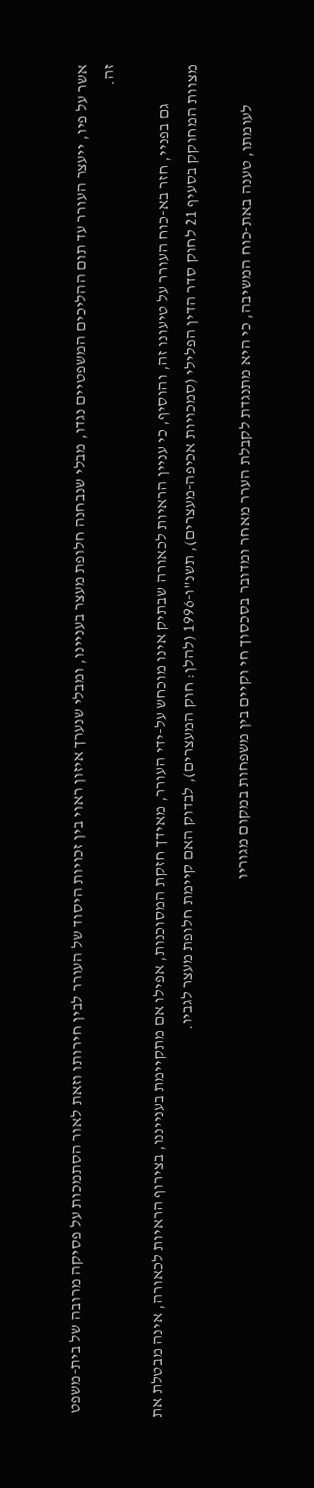אשר על פיו, ייעצר העורר עד תום ההליכים המשפטיים נגדו, מבלי שנבחנה חלופת מעצר בעניינו, ומבלי שנערך איזון ראוי בין זכויות היסוד של העורר לבין חירותו וזאת לאור הסתמכות על פסיקה מרובה של בית-משפט זה.

            גם בפניי, חזר בא-כוח העורר על טיעונו זה, והוסיף, כי עניין הראיות לכאורה שבתיק אינו מוכחש על-ידי העורר, מאידך חזקת המסוכנות, אפילו אם מתקיימת בענייננו, בצירוף הראיות לכאורה, אינה מבטלת את מצוות המחוקק בסעיף 21 לחוק סדר הדין הפלילי (סמכויות אכיפה-מעצרים), תשנ"ו-1996 (להלן: חוק המעצרים), לבדוק האם קיימת חלופת מעצר לגביו.

            לעומתו, טענה באת-כוח המשיבה, כי היא מתנגדת לקבלת הערר מאחר ומדובר בסכסוך חי וקיים בין משפחות במקום מגוריו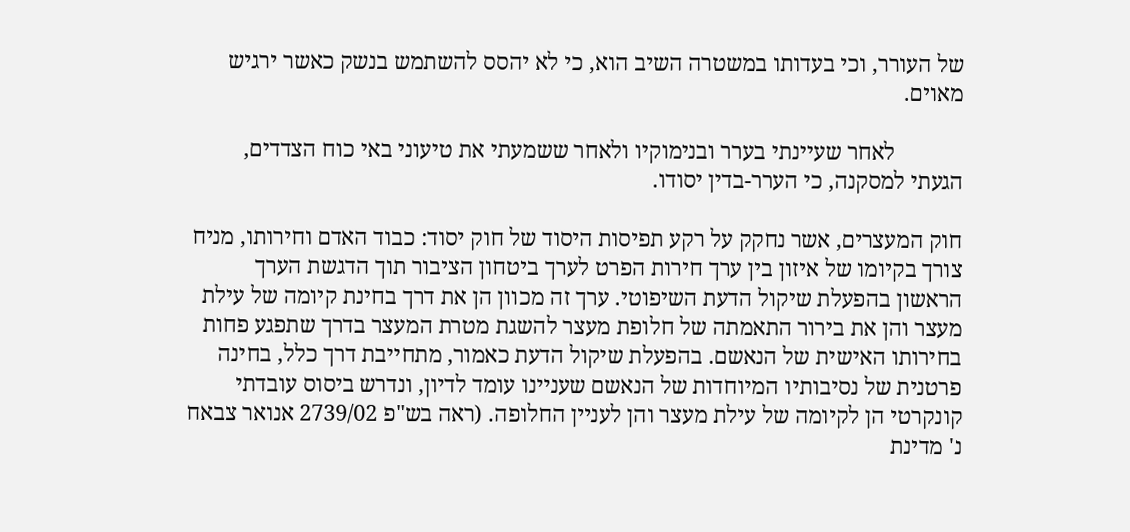של העורר, וכי בעדותו במשטרה השיב הוא, כי לא יהסס להשתמש בנשק כאשר ירגיש מאוים.

            לאחר שעיינתי בערר ובנימוקיו ולאחר ששמעתי את טיעוני באי כוח הצדדים, הגעתי למסקנה, כי הערר-בדין יסודו.

חוק המעצרים, אשר נחקק על רקע תפיסות היסוד של חוק יסוד: כבוד האדם וחירותו, מניח צורך בקיומו של איזון בין ערך חירות הפרט לערך ביטחון הציבור תוך הדגשת הערך הראשון בהפעלת שיקול הדעת השיפוטי. ערך זה מכוון הן את דרך בחינת קיומה של עילת מעצר והן את בירור התאמתה של חלופת מעצר להשגת מטרת המעצר בדרך שתפגע פחות בחירותו האישית של הנאשם. בהפעלת שיקול הדעת כאמור, מתחייבת דרך כלל, בחינה פרטנית של נסיבותיו המיוחדות של הנאשם שעניינו עומד לדיון, ונדרש ביסוס עובדתי קונקרטי הן לקיומה של עילת מעצר והן לעניין החלופה. (ראה בש"פ 2739/02 אנואר צבאח נ' מדינת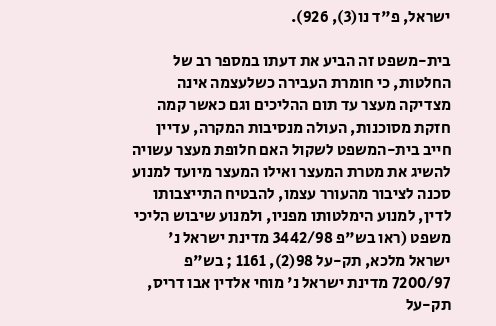ישראל, פ"ד נו(3), 926).

בית-משפט זה הביע את דעתו במספר רב של החלטות, כי חומרת העבירה כשלעצמה אינה מצדיקה מעצר עד תום ההליכים וגם כאשר קמה חזקת מסוכנות, העולה מנסיבות המקרה, עדיין חייב בית-המשפט לשקול האם חלופת מעצר עשויה להשיג את מטרת המעצר ואילו המעצר מיועד למנוע סכנה לציבור מהעורר עצמו, להבטיח התייצבותו לדין, למנוע הימלטותו מפניו, ולמנוע שיבוש הליכי משפט (ראו בש"פ 3442/98 מדינת ישראל נ' ישראל מלכא, תק-על 98(2), 1161 ; בש"פ 7200/97 מדינת ישראל נ' מוחי אלדין אבו דריס, תק-על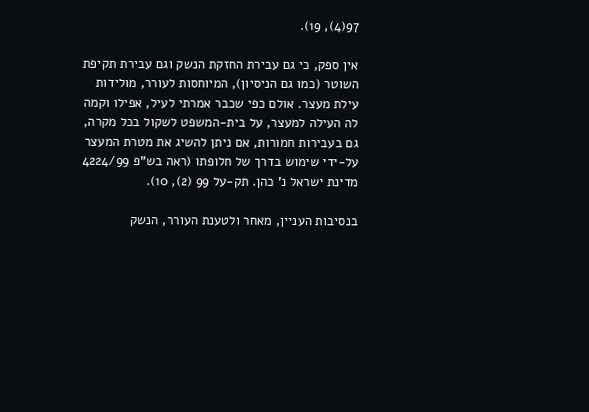97(4), 19).

אין ספק, כי גם עבירת החזקת הנשק וגם עבירת תקיפת השוטר (כמו גם הניסיון), המיוחסות לעורר, מולידות עילת מעצר. אולם כפי שכבר אמרתי לעיל, אפילו וקמה לה העילה למעצר, על בית-המשפט לשקול בכל מקרה, גם בעבירות חמורות, אם ניתן להשיג את מטרת המעצר על-ידי שימוש בדרך של חלופתו (ראה בש"פ 4224/99 מדינת ישראל נ' כהן. תק-על 99 (2), 10).

בנסיבות העניין, מאחר ולטענת העורר, הנשק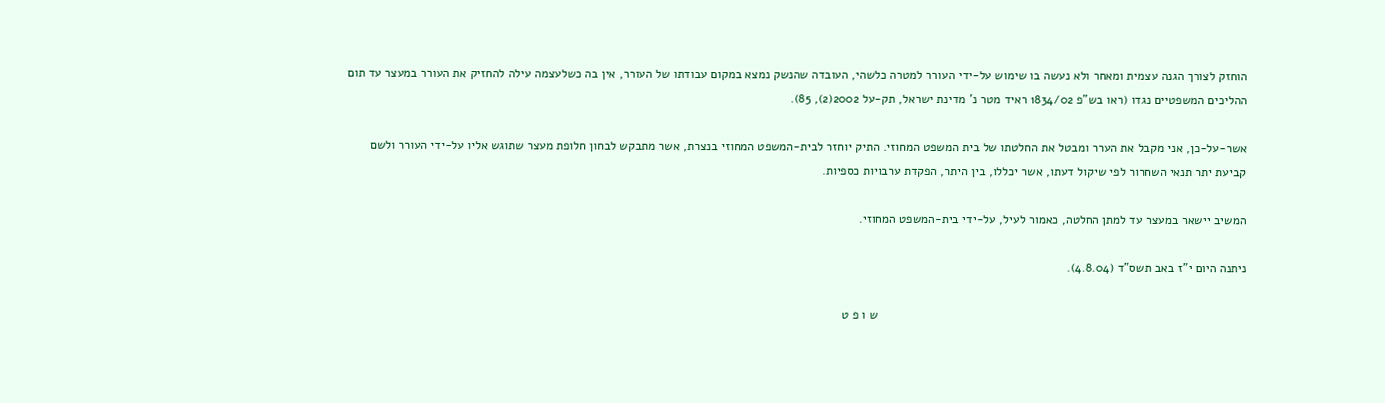הוחזק לצורך הגנה עצמית ומאחר ולא נעשה בו שימוש על-ידי העורר למטרה כלשהי, העובדה שהנשק נמצא במקום עבודתו של העורר, אין בה כשלעצמה עילה להחזיק את העורר במעצר עד תום ההליכים המשפטיים נגדו (ראו בש"פ 1834/02 ראיד מטר נ' מדינת ישראל, תק-על 2002(2), 85).

אשר-על-כן, אני מקבל את הערר ומבטל את החלטתו של בית המשפט המחוזי. התיק יוחזר לבית-המשפט המחוזי בנצרת, אשר מתבקש לבחון חלופת מעצר שתוגש אליו על-ידי העורר ולשם קביעת יתר תנאי השחרור לפי שיקול דעתו, אשר יכללו, בין היתר, הפקדת ערבויות כספיות.

המשיב יישאר במעצר עד למתן החלטה, כאמור לעיל, על-ידי בית-המשפט המחוזי.

ניתנה היום י"ז באב תשס"ד (4.8.04).

                                                                                                            ש ו פ ט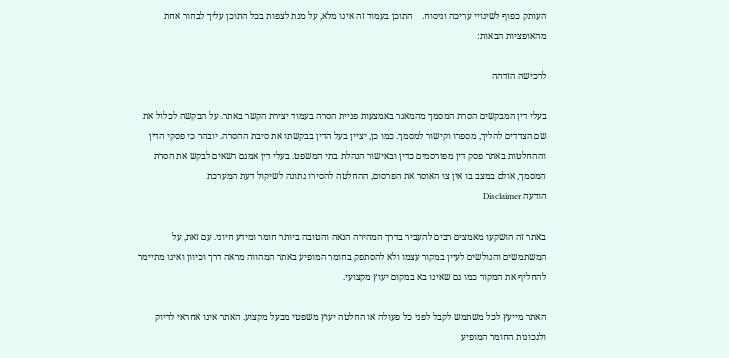העותק כפוף לשינויי עריכה וניסוח.    התוכן בעמוד זה אינו מלא, על מנת לצפות בכל התוכן עליך לבחור אחת מהאופציות הבאות:

לרכישה הזדהה

בעלי דין המבקשים הסרת המסמך מהמאגר באמצעות פניית הסרה בעמוד יצירת הקשר באתר. על הבקשה לכלול את שם הצדדים להליך, מספרו וקישור למסמך. כמו כן, יציין בעל הדין בבקשתו את סיבת ההסרה. יובהר כי פסקי הדין וההחלטות באתר פסק דין מפורסמים כדין ובאישור הנהלת בתי המשפט. בעלי דין אמנם רשאים לבקש את הסרת המסמך, אולם במצב בו אין צו האוסר את הפרסום, ההחלטה להסירו נתונה לשיקול דעת המערכת
הודעה Disclaimer

באתר זה הושקעו מאמצים רבים להעביר בדרך המהירה הנאה והטובה ביותר חומר ומידע חיוני. עם זאת, על המשתמשים והגולשים לעיין במקור עצמו ולא להסתפק בחומר המופיע באתר המהווה מראה דרך וכיוון ואינו מתיימר להחליף את המקור כמו גם שאינו בא במקום יעוץ מקצועי.

האתר מייעץ לכל משתמש לקבל לפני כל פעולה או החלטה יעוץ משפטי מבעל מקצוע. האתר אינו אחראי לדיוק ולנכונות החומר המופיע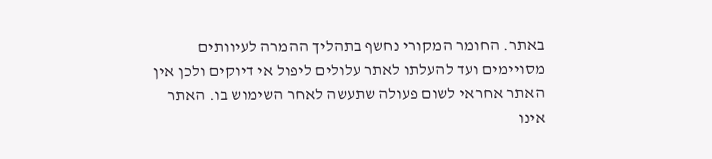באתר. החומר המקורי נחשף בתהליך ההמרה לעיוותים מסויימים ועד להעלתו לאתר עלולים ליפול אי דיוקים ולכן אין האתר אחראי לשום פעולה שתעשה לאחר השימוש בו. האתר אינו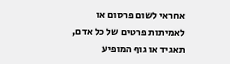אחראי לשום פרסום או לאמיתות פרטים של כל אדם, תאגיד או גוף המופיע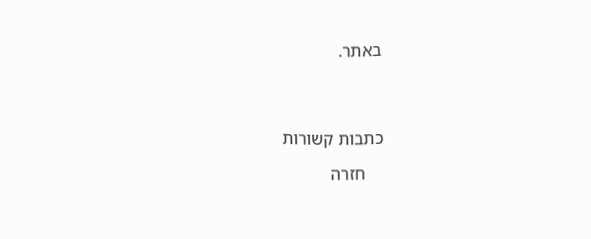באתר.




כתבות קשורות

    חזרה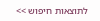לתוצאות חיפוש >>